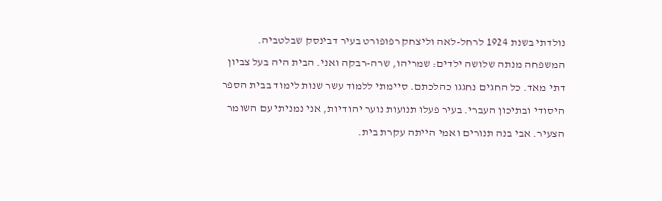נולדתי בשנת 1924 לרחל-לאה וליצחק רפופורט בעיר דבינסק שבלטביה. המשפחה מנתה שלושה ילדים: שמריהו, שרה-רבקה ואני. הבית היה בעל צביון דתי מאד. כל החגים נחגגו כהלכתם. סיימתי ללמוד עשר שנות לימוד בבית הספר היסודי ובתיכון העברי. בעיר פעלו תנועות נוער יהודיות, אני נמניתי עם השומר הצעיר. אבי בנה תנורים ואמי הייתה עקרת בית.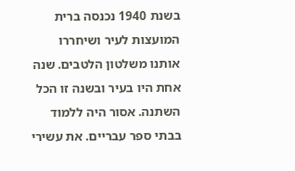בשנת 1940 נכנסה ברית המועצות לעיר ושיחררו אותנו משלטון הלטבים. שנה אחת היו בעיר ובשנה זו הכל השתנה. אסור היה ללמוד בבתי ספר עבריים. את עשירי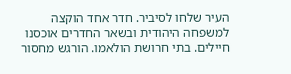העיר שלחו לסיביר. חדר אחד הוקצה למשפחה היהודית ובשאר החדרים אוכסנו חיילים. בתי חרושת הולאמו. הורגש מחסור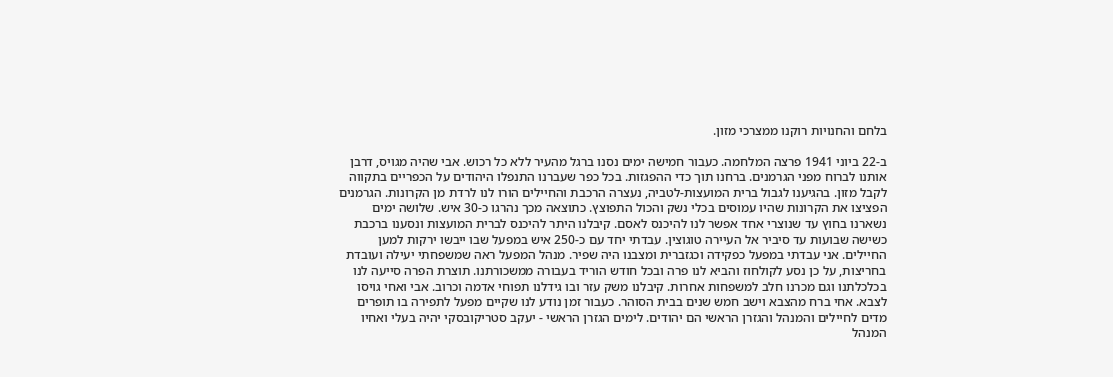בלחם והחנויות רוקנו ממצרכי מזון.

ב-22 ביוני 1941 פרצה המלחמה. כעבור חמישה ימים נסנו ברגל מהעיר ללא כל רכוש. אבי שהיה מגויס, דרבן אותנו לברוח מפני הגרמנים. ברחנו תוך כדי ההפגזות. בכל כפר שעברנו התנפלו היהודים על הכפריים בתקווה לקבל מזון. בהגיענו לגבול ברית המועצות-לטביה, נעצרה הרכבת והחיילים הורו לנו לרדת מן הקרונות. הגרמנים הפציצו את הקרונות שהיו עמוסים בכלי נשק והכול התפוצץ. כתוצאה מכך נהרגו כ-30 איש. שלושה ימים נשארנו בחוץ עד שנוצרי אחד אפשר לנו להיכנס לאסם. קיבלנו היתר להיכנס לברית המועצות ונסענו ברכבת כשישה שבועות עד סיביר אל העיירה טוגוצין. עבדתי יחד עם כ-250 איש במפעל שבו ייבשו ירקות למען החיילים. אני עבדתי במפעל כפקידה וכגזברית ומצבנו היה שפיר. מנהל המפעל ראה שמשפחתי יעילה ועובדת בחריצות, על כן נסע לקולחוז והביא לנו פרה ובכל חודש הוריד בעבורה ממשכורתנו. תוצרת הפרה סייעה לנו בכלכלתנו וגם מכרנו חלב למשפחות אחרות. קיבלנו משק עזר ובו גידלנו תפוחי אדמה וכרוב. אבי ואחי גויסו לצבא. אחי ברח מהצבא וישב חמש שנים בבית הסוהר. כעבור זמן נודע לנו שקיים מפעל לתפירה בו תופרים מדים לחיילים והמנהל והגזרן הראשי הם יהודים. לימים הגזרן הראשי - יעקב סטריקובסקי יהיה בעלי ואחיו המנהל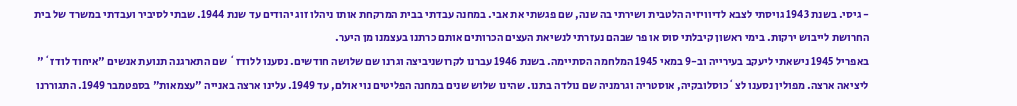- גיסי. בשנת 1943 גויסתי לצבא לדיוויזיה הלטבית ושירתי בה שנה, שם פגשתי את אבי. במחנה עבדתי בבית המרקחת אותו ניהלו זוג יהודים עד שנת 1944. שבתי לסיביר ועבדתי במשרד של בית החרושת לייבוש ירקות. בימי ראשון קיבלתי סוס או פר שבהם נעזרתי לנשיאת העצים הכרותים אותם כרתנו בעצמנו מן היער.
באפריל 1945 נישאתי ליעקב בעירייה וב-9 במאי 1945 המלחמה הסתיימה. בשנת 1946 עברנו לקרושניביצה וגרנו שם שלושה חודשים. נסענו ללודז` שם התארגנה תנועת אנשים "איחוד לודז`" ליציאה ארצה. מפולין נסענו לצ`כוסלובקיה, אוסטריה וגרמניה שם נולדה בתנו. שהינו שלוש שנים במחנה הפליטים נוי אולם, עד 1949. עלינו ארצה באנייה "עצמאות" בספטמבר 1949. התגוררנו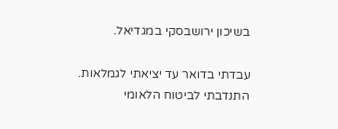בשיכון ירושבסקי במגדיאל.

עבדתי בדואר עד יציאתי לגמלאות. התנדבתי לביטוח הלאומי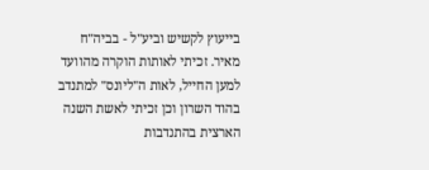בייעוץ לקשיש וביע"ל - בביה"ח מאיר. זכיתי לאותות הוקרה מהוועד למען החייל, לאות ה"ליונס" למתנדב בהוד השרון וכן זכיתי לאשת השנה הארצית בהתנדבות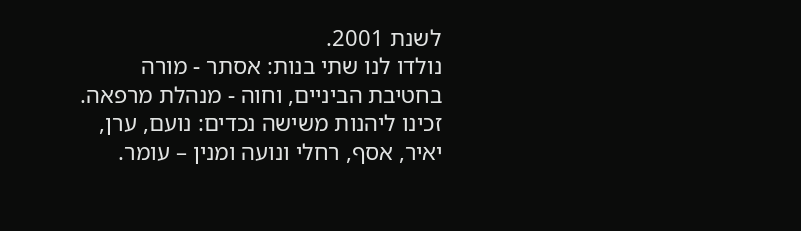לשנת 2001.
נולדו לנו שתי בנות: אסתר - מורה בחטיבת הביניים, וחוה - מנהלת מרפאה.
זכינו ליהנות משישה נכדים: נועם, ערן, יאיר, אסף, רחלי ונועה ומנין – עומר.